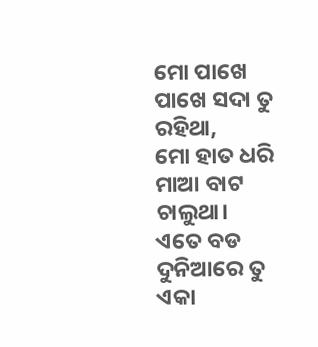ମୋ ପାଖେ ପାଖେ ସଦା ତୁ ରହିଥା,
ମୋ ହାତ ଧରି ମାଆ ବାଟ ଚାଲୁଥା।
ଏତେ ବଡ ଦୁନିଆରେ ତୁ ଏକା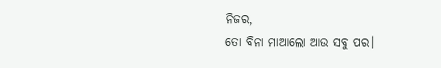ନିଜର,
ତୋ ବିନା ମାଆଲୋ ଆଉ ସବୁ ପର।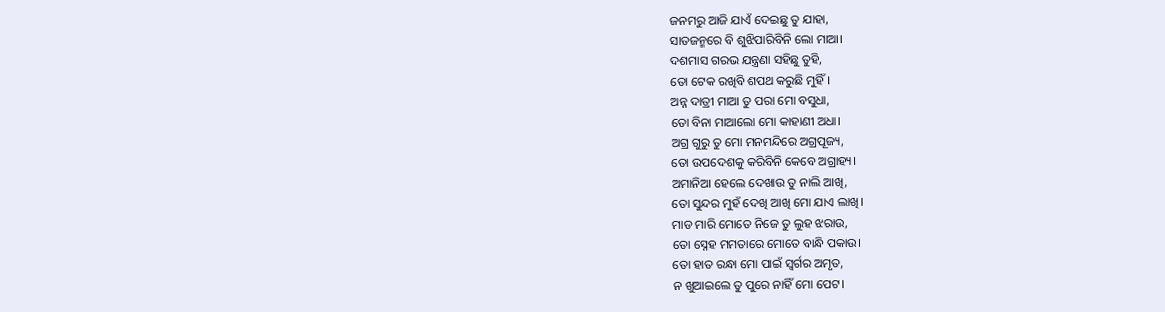ଜନମରୁ ଆଜି ଯାଏଁ ଦେଇଛୁ ତୁ ଯାହା,
ସାତଜନ୍ମରେ ବି ଶୁଝିପାରିବିନି ଲୋ ମାଆ।
ଦଶମାସ ଗରଭ ଯନ୍ତ୍ରଣା ସହିଛୁ ତୁହି,
ତୋ ଟେକ ରଖିବି ଶପଥ କରୁଛି ମୁହିଁ।
ଅନ୍ନ ଦାତ୍ରୀ ମାଆ ତୁ ପରା ମୋ ବସୁଧା,
ତୋ ବିନା ମାଆଲୋ ମୋ କାହାଣୀ ଅଧା।
ଅଗ୍ର ଗୁରୁ ତୁ ମୋ ମନମନ୍ଦିରେ ଅଗ୍ରପୂଜ୍ୟ,
ତୋ ଉପଦେଶକୁ କରିବିନି କେବେ ଅଗ୍ରାହ୍ୟ।
ଅମାନିଆ ହେଲେ ଦେଖାଉ ତୁ ନାଲି ଆଖି,
ତୋ ସୁନ୍ଦର ମୁହଁ ଦେଖି ଆଖି ମୋ ଯାଏ ଲାଖି।
ମାଡ ମାରି ମୋତେ ନିଜେ ତୁ ଲୁହ ଝରାଉ,
ତୋ ସ୍ନେହ ମମତାରେ ମୋତେ ବାନ୍ଧି ପକାଉ।
ତୋ ହାତ ରନ୍ଧା ମୋ ପାଇଁ ସ୍ୱର୍ଗର ଅମୃତ,
ନ ଖୁଆଇଲେ ତୁ ପୁରେ ନାହିଁ ମୋ ପେଟ।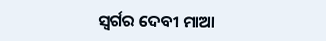ସ୍ୱର୍ଗର ଦେବୀ ମାଆ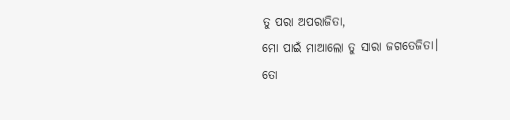ତୁ ପରା ଅପରାଜିତା,
ମୋ ପାଇଁ ମାଆଲୋ ତୁ ସାରା ଜଗତେଜିତା।
ତୋ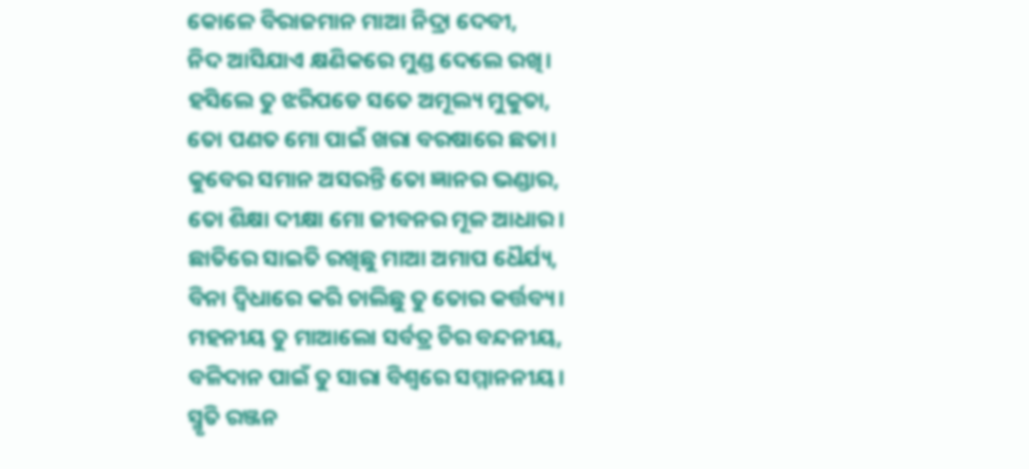କୋଳେ ବିରାଜମାନ ମାଆ ନିଦ୍ରା ଦେବୀ,
ନିଦ ଆସିଯାଏ କ୍ଷଣିକରେ ମୁଣ୍ଡ ଦେଲେ ରଖି।
ହସିଲେ ତୁ ଝରିପଡେ ସତେ ଅମୂଲ୍ୟ ମୁକୁତା,
ତୋ ପଣତ ମୋ ପାଇଁ ଖରା ବରଷାରେ ଛତା।
କୁବେର ସମାନ ଅସରନ୍ତି ତୋ ଜ୍ଞାନର ଭଣ୍ଡାର,
ତୋ ଶିକ୍ଷା ଦୀକ୍ଷା ମୋ ଜୀବନର ମୂଳ ଆଧାର।
ଛାତିରେ ସାଇତି ରଖିଛୁ ମାଆ ଅମାପ ଧୈର୍ଯ୍ୟ,
ବିନା ଦ୍ବିଧାରେ କରି ଚାଲିଛୁ ତୁ ତୋର କର୍ତ୍ତବ୍ୟ।
ମହନୀୟ ତୁ ମାଆଲୋ ସର୍ବତ୍ର ଚିର ବନ୍ଦନୀୟ,
ବଳିଦାନ ପାଇଁ ତୁ ସାରା ବିଶ୍ୱରେ ସମ୍ମାନନୀୟ।
ସ୍ମୃତି ରଞ୍ଜନ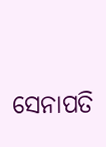ସେନାପତି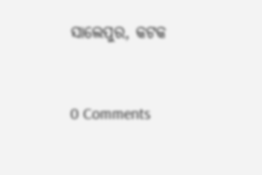ସାଲେପୁର, କଟକ


0 Comments